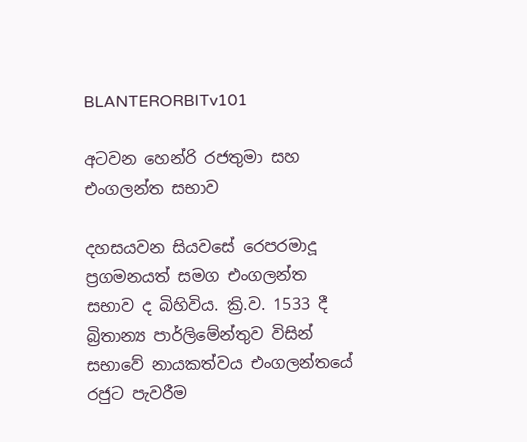BLANTERORBITv101

අටවන හෙන්රි රජතුමා සහ එංගලන්ත සභාව

දහසයවන සියවසේ රෙපරමාදූ ප්‍රගමනයත් සමග එංගලන්ත සභාව ද බිහිවිය. ක්‍රි.ව. 1533 දී බ්‍රිතාන්‍ය පාර්ලිමේන්තුව විසින් සභාවේ නායකත්වය එංගලන්තයේ රජුට පැවරීම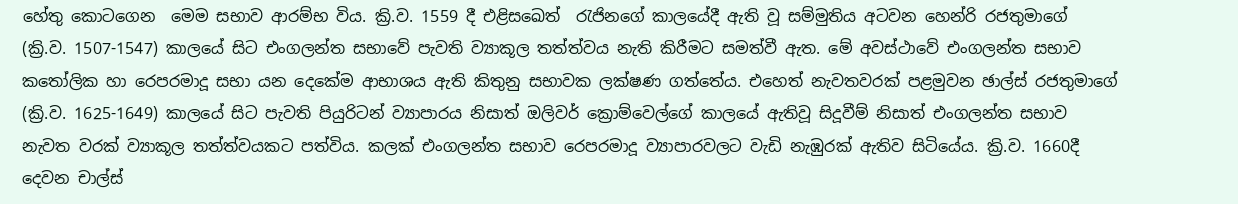හේතු කොටගෙන  මෙම සභාව ආරම්භ විය. ක්‍රි.ව. 1559 දී එළිසඛෙත්  රැජිනගේ කාලයේදී ඇති වූ සම්මුතිය අටවන හෙන්රි රජතුමාගේ (ක්‍රි.ව. 1507-1547) කාලයේ සිට එංගලන්ත සභාවේ පැවති ව්‍යාකූල තත්ත්වය නැති කිරීමට සමත්වී ඇත. මේ අවස්ථාවේ එංගලන්ත සභාව කතෝලික හා රෙපරමාදූ සභා යන දෙකේම ආභාශය ඇති කිතුනු සභාවක ලක්ෂණ ගත්තේය. එහෙත් නැවතවරක් පළමුවන ඡාල්ස් රජතුමාගේ (ක්‍රි.ව. 1625-1649) කාලයේ සිට පැවති පියුරිටන් ව්‍යාපාරය නිසාත් ඔලිවර් ක්‍රොම්වෙල්ගේ කාලයේ ඇතිවූ සිදූවීම් නිසාත් එංගලන්ත සභාව නැවත වරක් ව්‍යාකූල තත්ත්වයකට පත්විය. කලක් එංගලන්ත සභාව රෙපරමාදූ ව්‍යාපාරවලට වැඩි නැඹුරක් ඇතිව සිටියේය. ක්‍රි.ව. 1660දී දෙවන චාල්ස්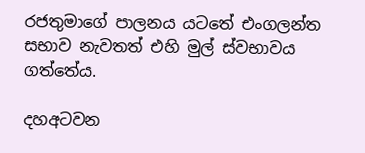රජතුමාගේ පාලනය යටතේ එංගලන්ත සභාව නැවතත් එහි මුල් ස්වභාවය ගත්තේය.

දහඅටවන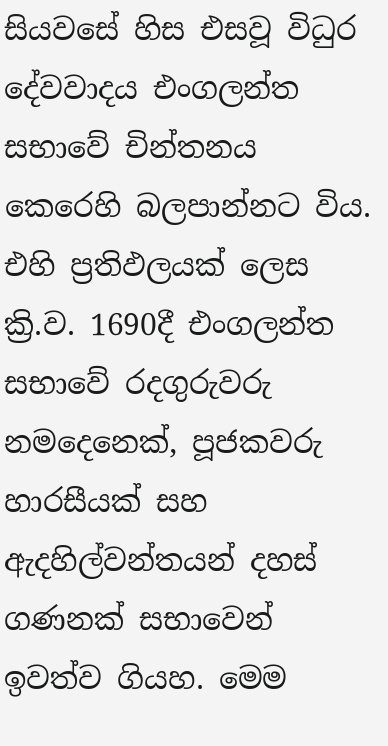සියවසේ හිස එසවූ විධුර දේවවාදය එංගලන්ත සභාවේ චින්තනය කෙරෙහි බලපාන්නට විය. එහි ප්‍රතිඵලයක් ලෙස ක්‍රි.ව. 1690දී එංගලන්ත සභාවේ රදගුරුවරු නමදෙනෙක්, පූජකවරු හාරසීයක් සහ ඇදහිල්වන්තයන් දහස් ගණනක් සභාවෙන් ඉවත්ව ගියහ. මෙම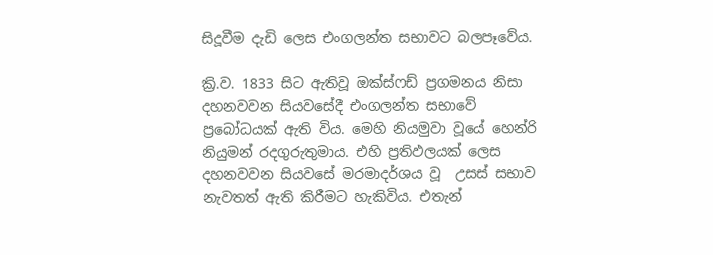සිදූවීම දැඩි ලෙස එංගලන්ත සභාවට බලපෑවේය.

ක්‍රි.ව. 1833 සිට ඇතිවූ ඔක්ස්ෆඩ් ප්‍රගමනය නිසා දහනවවන සියවසේදී එංගලන්ත සභාවේ ප්‍රබෝධයක් ඇති විය. මෙහි නියමුවා වූයේ හෙන්රි නියුමන් රදගුරුතුමාය. එහි ප්‍රතිඵලයක් ලෙස දහනවවන සියවසේ මරමාදර්ශය වූ  උසස් සභාව  නැවතත් ඇති කිරීමට හැකිවිය. එතැන්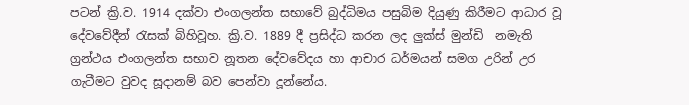පටන් ක්‍රි.ව. 1914 දක්වා එංගලන්ත සභාවේ බුද්ධිමය පසුබිම දියුණු කිරීමට ආධාර වූ දේවවේදීන් රැසක් බිහිවූහ. ක්‍රි.ව. 1889 දී ප්‍රසිද්ධ කරන ලද ලුක්ස් මුන්ඩි  නමැති ග්‍රන්ථය එංගලන්ත සභාව නූතන දේවවේදය හා ආචාර ධර්මයන් සමග උරින් උර ගැටීමට වුවද සූදානම් බව පෙන්වා දූන්නේය.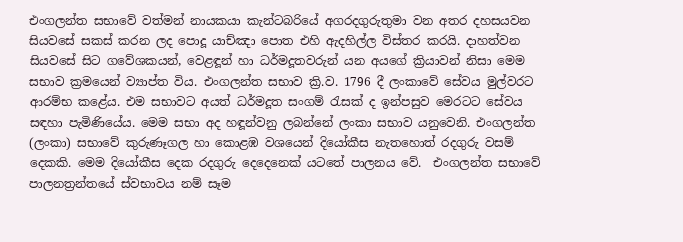එංගලන්ත සභාවේ වත්මන් නායකයා කැන්ටබරියේ අගරදගුරුතුමා වන අතර දහසයවන සියවසේ සකස් කරන ලද පොදූ යාච්ඤා පොත එහි ඇදහිල්ල විස්තර කරයි. දාහත්වන සියවසේ සිට ගවේශකයන්, වෙළඳූන් හා ධර්මදූතවරුන් යන අයගේ ක්‍රියාවන් නිසා මෙම සභාව ක්‍රමයෙන් ව්‍යාප්ත විය. එංගලන්ත සභාව ක්‍රි.ව. 1796 දී ලංකාවේ සේවය මුල්වරට ආරම්භ කළේය. එම සභාවට අයත් ධර්මදූත සංගම් රැසක් ද ඉන්පසුව මෙරටට සේවය සඳහා පැමිණියේය. මෙම සභා අද හඳූන්වනු ලබන්නේ ලංකා සභාව යනුවෙනි. එංගලන්ත (ලංකා) සභාවේ කුරුණෑගල හා කොළඹ වශයෙන් දියෝකීස නැතහොත් රදගුරු වසම් දෙකකි. මෙම දියෝකීස දෙක රදගුරු දෙදෙනෙක් යටතේ පාලනය වේ.  එංගලන්ත සභාවේ පාලනත්‍රන්තයේ ස්වභාවය නම් සෑම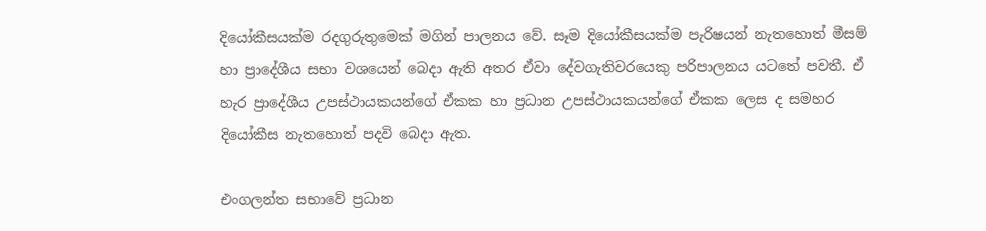දියෝකීසයක්ම රදගුරුතුමෙක් මගින් පාලනය වේ. සෑම දියෝකීසයක්ම පැරිෂයන් නැතහොත් මීසම් හා ප්‍රාදේශීය සභා වශයෙන් බෙදා ඇති අතර ඒවා දේවගැතිවරයෙකු පරිපාලනය යටතේ පවතී. ඒ හැර ප්‍රාදේශීය උපස්ථායකයන්ගේ ඒකක හා ප්‍රධාන උපස්ථායකයන්ගේ ඒකක ලෙස ද සමහර දියෝකීස නැතහොත් පදවි බෙදා ඇත.

එංගලන්ත සභාවේ ප්‍රධාන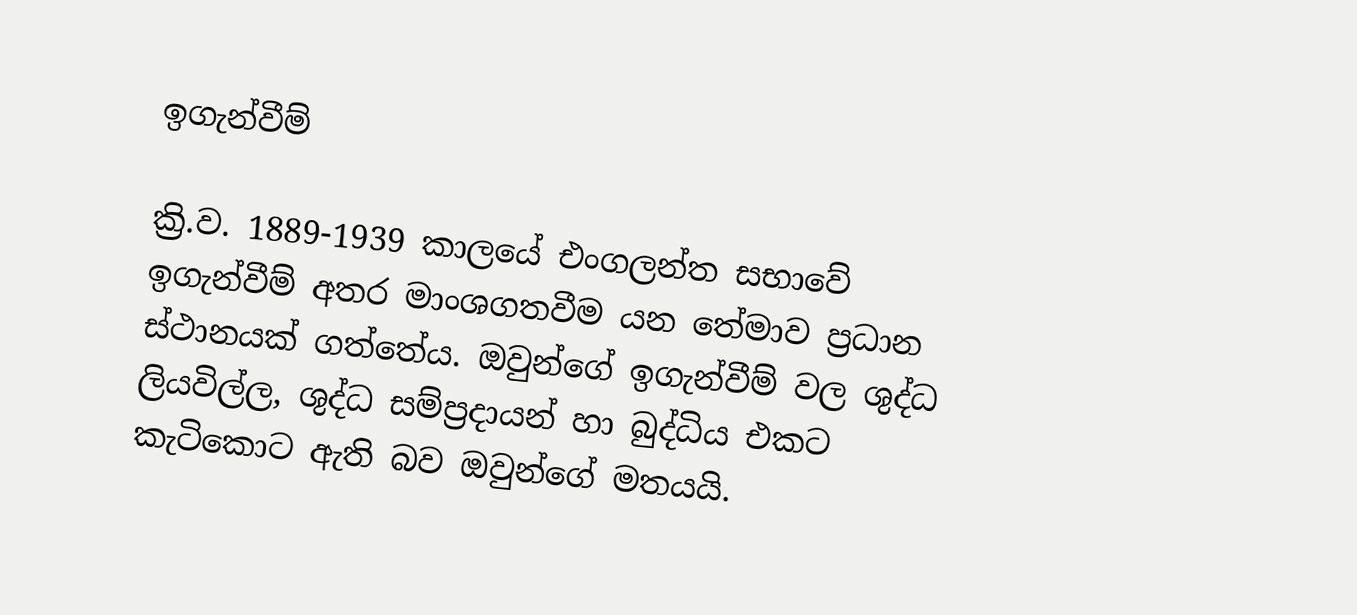ඉගැන්වීම්

ක්‍රි.ව. 1889-1939 කාලයේ එංගලන්ත සභාවේ ඉගැන්වීම් අතර මාංශගතවීම යන තේමාව ප්‍රධාන ස්ථානයක් ගත්තේය. ඔවුන්ගේ ඉගැන්වීම් වල ශුද්ධ ලියවිල්ල, ශුද්ධ සම්ප්‍රදායන් හා බුද්ධිය එකට කැටිකොට ඇති බව ඔවුන්ගේ මතයයි.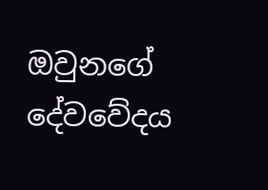ඔවුනගේ දේවවේදය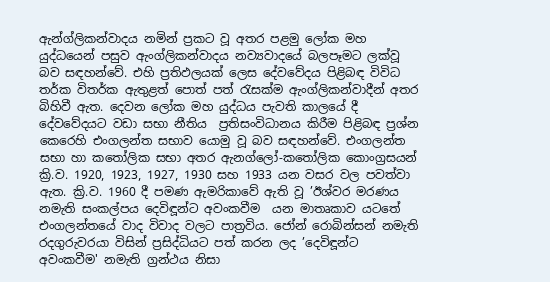ඇන්ග්ලිකන්වාදය නමින් ප්‍රකට වූ අතර පළමු ලෝක මහ යුද්ධයෙන් පසුව ඇංග්ලිකන්වාදය නව්‍යවාදයේ බලපෑමට ලක්වූ බව සඳහන්වේ. එහි ප්‍රතිඵලයක් ලෙස දේවවේදය පිළිබඳ විවිධ තර්ක විතර්ක ඇතුළත් පොත් පත් රැසක්ම ඇංග්ලිකන්වාදීන් අතර බිහිවී ඇත. දෙවන ලෝක මහ යුද්ධය පැවති කාලයේ දී දේවවේදයට වඩා සභා නීතිය  ප්‍රතිසංවිධානය කිරීම පිළිබඳ ප්‍රශ්න කෙරෙහි එංගලන්ත සභාව යොමු වූ බව සඳහන්වේ. එංගලන්ත සභා හා කතෝලික සභා අතර ඇනග්ලෝ-කතෝලික කොංග්‍රසයන් ක්‍රි.ව. 1920, 1923, 1927, 1930 සහ 1933 යන වසර වල පවත්වා ඇත. ක්‍රි.ව. 1960 දී පමණ ඇමරිකාවේ ඇති වූ ’ඊශ්වර මරණය නමැති සංකල්පය දෙවිඳූන්ට අවංකවීම  යන මාතෘකාව යටතේ එංගලන්තයේ වාද විවාද වලට පාත්‍රවිය. ජෝන් රොබින්සන් නමැති රදගුරුවරයා විසින් ප්‍රසිද්ධියට පත් කරන ලද ’දෙවිඳූන්ට අවංකවීම' නමැති ග්‍රන්ථය නිසා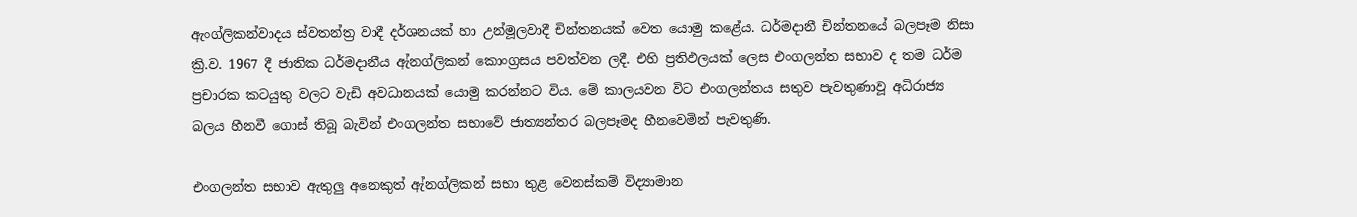ඇංග්ලිකන්වාදය ස්වතන්ත්‍ර වාදී දර්ශනයක් හා උන්මූලවාදී චින්තනයක් වෙත යොමු කළේය. ධර්මදානී චින්තනයේ බලපෑම නිසා ක්‍රි.ව. 1967 දී ජාතික ධර්මදානීය ඇ්නග්ලිකන් කොංග්‍රසය පවත්වන ලදී. එහි ප්‍රතිඵලයක් ලෙස එංගලන්ත සභාව ද තම ධර්ම ප්‍රචාරක කටයුතු වලට වැඩි අවධානයක් යොමු කරන්නට විය. මේ කාලයවන විට එංගලන්තය සතුව පැවතුණාවූ අධිරාජ්‍ය බලය හීනවී ගොස් තිබූ බැවින් එංගලන්ත සභාවේ ජාත්‍යන්තර බලපෑමද හීනවෙමින් පැවතුණි.

එංගලන්ත සභාව ඇතුලු අනෙකුත් ඇ්නග්ලිකන් සභා තුළ වෙනස්කම් විද්‍යාමාන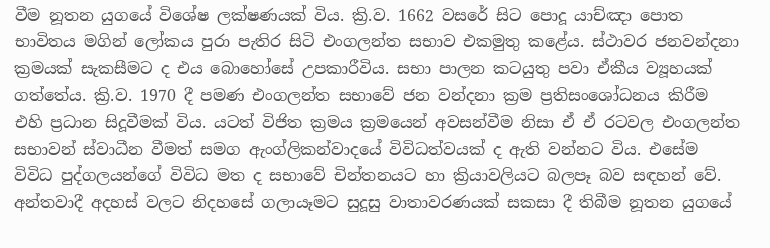වීම නූතන යුගයේ විශේෂ ලක්ෂණයක් විය. ක්‍රි.ව. 1662 වසරේ සිට පොදූ යාච්ඤා පොත භාවිතය මගින් ලෝකය පුරා පැතිර සිටි එංගලන්ත සභාව එකමුතු කළේය. ස්ථාවර ජනවන්දනා ක්‍රමයක් සැකසීමට ද එය බොහෝසේ උපකාරීවිය. සභා පාලන කටයුතු පවා ඒකීය ව්‍යූහයක් ගත්තේය. ක්‍රි.ව. 1970 දී පමණ එංගලන්ත සභාවේ ජන වන්දනා ක්‍රම ප්‍රතිසංශෝධනය කිරීම එහි ප්‍රධාන සිදූවීමක් විය. යටත් විජිත ක්‍රමය ක්‍රමයෙන් අවසන්වීම නිසා ඒ ඒ රටවල එංගලන්ත සභාවන් ස්වාධීන වීමත් සමග ඇංග්ලිකන්වාදයේ විවිධත්වයක් ද ඇති වන්නට විය. එසේම විවිධ පුද්ගලයන්ගේ විවිධ මත ද සභාවේ චින්තනයට හා ක්‍රියාවලියට බලපෑ බව සඳහන් වේ. අන්තවාදී අදහස් වලට නිදහසේ ගලායෑමට සුදූසු වාතාවරණයක් සකසා දී තිබීම නූතන යුගයේ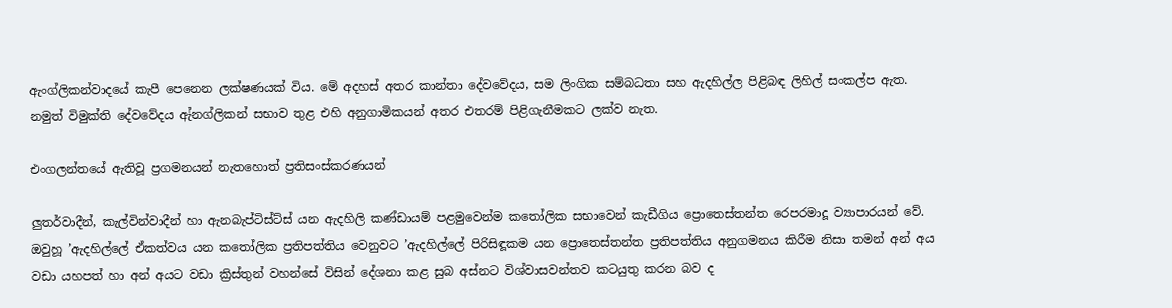ඇංග්ලිකන්වාදයේ කැපී පෙනෙන ලක්ෂණයක් විය. මේ අදහස් අතර කාන්තා දේවවේදය, සම ලිංගික සම්බධතා සහ ඇදහිල්ල පිළිබඳ ලිහිල් සංකල්ප ඇත. නමුත් විමුක්ති දේවවේදය ඇ්නග්ලිකන් සභාව තුළ එහි අනුගාමිකයන් අතර එතරම් පිළිගැනීමකට ලක්ව නැත.

එංගලන්තයේ ඇතිවූ ප්‍රගමනයන් නැතහොත් ප්‍රතිසංස්කරණයන්

ලුතර්වාදීන්, කැල්වින්වාදීන් හා ඇනබැප්ටිස්ට්ස් යන ඇදහිලි කණ්ඩායම් පළමුවෙන්ම කතෝලික සභාවෙන් කැඩීගිය ප්‍රොතෙස්තන්ත රෙපරමාදූ ව්‍යාපාරයන් වේ. ඔවුහූ ’ඇදහිල්ලේ ඒකත්වය යන කතෝලික ප්‍රතිපත්තිය වෙනුවට ’ඇදහිල්ලේ පිරිසිඳූකම යන ප්‍රොතෙස්තන්ත ප්‍රතිපත්තිය අනුගමනය කිරීම නිසා තමන් අන් අය වඩා යහපත් හා අන් අයට වඩා ක්‍රිස්තුන් වහන්සේ විසින් දේශනා කළ සුබ අස්නට විශ්වාසවන්තව කටයුතු කරන බව ද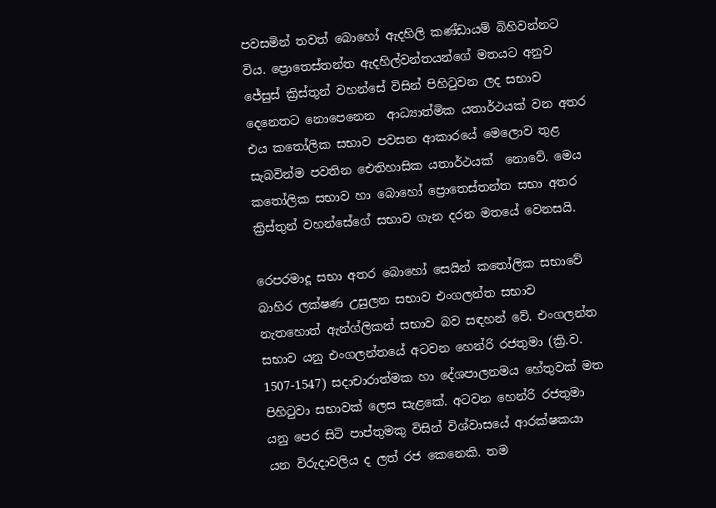පවසමින් තවත් බොහෝ ඇදහිලි කණ්ඩායම් බිහිවන්නට විය. ප්‍රොතෙස්තන්ත ඇදහිල්වන්තයන්ගේ මතයට අනුව ජේසුස් ක්‍රිස්තුන් වහන්සේ විසින් පිහිටුවන ලද සභාව දෙනෙතට නොපෙනෙන  ආධ්‍යාත්මික යතාර්ථයක් වන අතර එය කතෝලික සභාව පවසන ආකාරයේ මෙලොව තුළ සැබවින්ම පවතින ඓතිහාසික යතාර්ථයක්  නොවේ. මෙය කතෝලික සභාව හා බොහෝ ප්‍රොතෙස්තන්ත සභා අතර ක්‍රිස්තුන් වහන්සේගේ සභාව ගැන දරන මතයේ වෙනසයි.

රෙපරමාදූ සභා අතර බොහෝ සෙයින් කතෝලික සභාවේ බාහිර ලක්ෂණ උසුලන සභාව එංගලන්ත සභාව නැතහොත් ඇන්ග්ලිකන් සභාව බව සඳහන් වේ. එංගලන්ත සභාව යනු එංගලන්තයේ අටවන හෙන්රි රජතුමා (ක්‍රි.ව. 1507-1547) සදාචාරාත්මක හා දේශපාලනමය හේතුවක් මත පිහිටුවා සභාවක් ලෙස සැළකේ. අටවන හෙන්රි රජතුමා යනු පෙර සිටි පාප්තුමකු විසින් විශ්වාසයේ ආරක්ෂකයා  යන විරුදාවලිය ද ලත් රජ කෙනෙකි. තම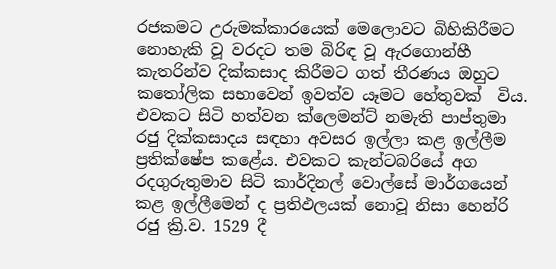රජකමට උරුමක්කාරයෙක් මෙලොවට බිහිකිරීමට නොහැකි වූ වරදට තම බිරිඳ වූ ඇරගොන්හී කැතරින්ව දික්කසාද කිරීමට ගත් තීරණය ඔහුට කතෝලික සභාවෙන් ඉවත්ව යෑමට හේතුවක්  විය. එවකට සිටි හත්වන ක්ලෙමන්ට් නමැති පාප්තුමා රජු දික්කසාදය සඳහා අවසර ඉල්ලා කළ ඉල්ලීම ප්‍රතික්ෂේප කළේය. එවකට කැන්ටබරියේ අග රදගුරුතුමාව සිටි කාර්දිනල් වොල්සේ මාර්ගයෙන් කළ ඉල්ලීමෙන් ද ප්‍රතිඵලයක් නොවූ නිසා හෙන්රි රජු ක්‍රි.ව. 1529 දී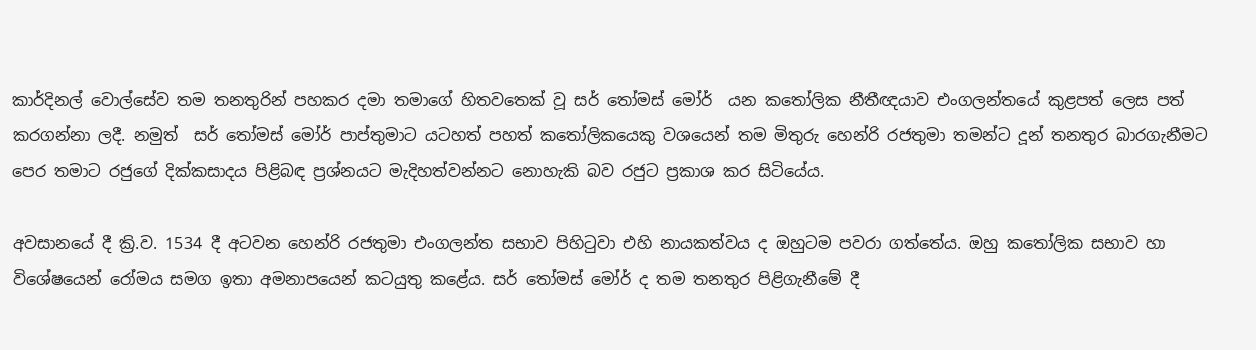කාර්දිනල් වොල්සේව තම තනතුරින් පහකර දමා තමාගේ හිතවතෙක් වූ සර් තෝමස් මෝර්  යන කතෝලික නීතීඥයාව එංගලන්තයේ කුළපත් ලෙස පත් කරගන්නා ලදී. නමුත්  සර් තෝමස් මෝර් පාප්තුමාට යටහත් පහත් කතෝලිකයෙකු වශයෙන් තම මිතුරු හෙන්රි රජතුමා තමන්ට දූන් තනතුර බාරගැනීමට පෙර තමාට රජුගේ දික්කසාදය පිළිබඳ ප්‍රශ්නයට මැදිහත්වන්නට නොහැකි බව රජුට ප්‍රකාශ කර සිටියේය.

අවසානයේ දී ක්‍රි.ව. 1534 දී අටවන හෙන්රි රජතුමා එංගලන්ත සභාව පිහිටුවා එහි නායකත්වය ද ඔහුටම පවරා ගත්තේය. ඔහු කතෝලික සභාව හා විශේෂයෙන් රෝමය සමග ඉතා අමනාපයෙන් කටයුතු කළේය. සර් තෝමස් මෝර් ද තම තනතුර පිළිගැනීමේ දී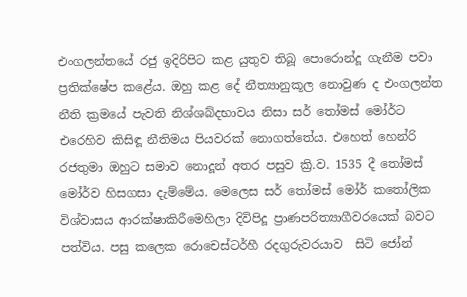එංගලන්තයේ රජු ඉදිරිපිට කළ යුතුව තිබූ පොරොන්දූ ගැනීම පවා ප්‍රතික්ෂේප කළේය. ඔහු කළ දේ නීත්‍යානුකූල නොවුණ ද එංගලන්ත නීති ක්‍රමයේ පැවති නිශ්ශබ්දභාවය නිසා සර් තෝමස් මෝර්ට එරෙහිව කිසිඳූ නීතිමය පියවරක් නොගත්තේය. එහෙත් හෙන්රි රජතුමා ඔහුට සමාව නොදූන් අතර පසුව ක්‍රි.ව. 1535 දී තෝමස් මෝර්ව හිසගසා දැම්මේය. මෙලෙස සර් තෝමස් මෝර් කතෝලික විශ්වාසය ආරක්ෂාකිරීමෙහිලා දිවිපිදූ ප්‍රාණපරිත්‍යාගීවරයෙක් බවට පත්විය. පසු කලෙක රොචෙස්ටර්හී රදගුරුවරයාව  සිටි ජෝන්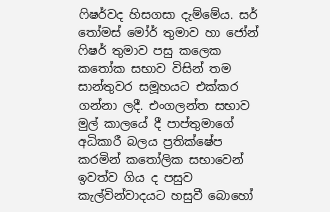ෆිෂර්වද හිසගසා දැම්මේය. සර් තෝමස් මෝර් තුමාව හා ජෝන් ෆිෂර් තුමාව පසු කලෙක කතෝක සභාව විසින් තම සාන්තුවර සමූහයට එක්කර ගන්නා ලදී. එංගලන්ත සභාව මුල් කාලයේ දී පාප්තුමාගේ අධිකාරී බලය ප්‍රතික්ෂේප කරමින් කතෝලික සභාවෙන් ඉවත්ව ගිය ද පසුව කැල්වින්වාදයට හසුවී බොහෝ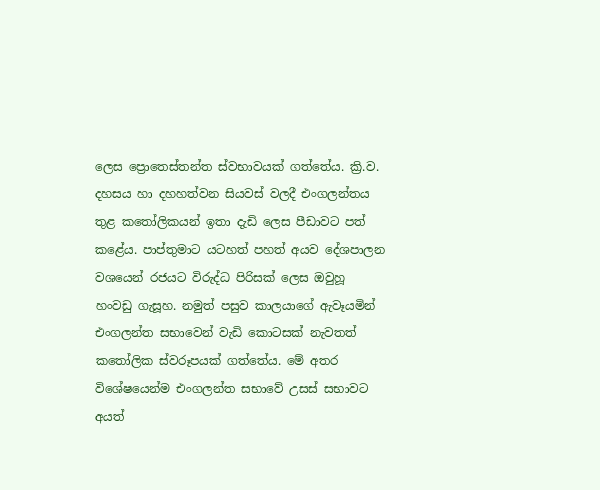ලෙස ප්‍රොතෙස්තන්ත ස්වභාවයක් ගත්තේය. ක්‍රි.ව. දහසය හා දහහත්වන සියවස් වලදී එංගලන්තය තුළ කතෝලිකයන් ඉතා දැඩි ලෙස පීඩාවට පත් කළේය. පාප්තුමාට යටහත් පහත් අයව දේශපාලන වශයෙන් රජයට විරුද්ධ පිරිසක් ලෙස ඔවුහූ හංවඩු ගැසූහ. නමුත් පසුව කාලයාගේ ඇවෑයමින් එංගලන්ත සභාවෙන් වැඩි කොටසක් නැවතත් කතෝලික ස්වරූපයක් ගත්තේය. මේ අතර විශේෂයෙන්ම එංගලන්ත සභාවේ උසස් සභාවට අයත්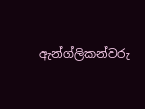ඇන්ග්ලිකන්වරු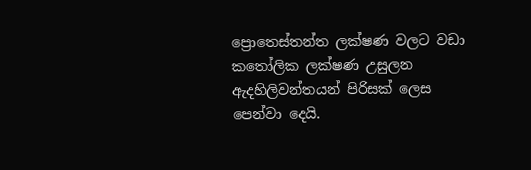ප්‍රොතෙස්තන්ත ලක්ෂණ වලට වඩා කතෝලික ලක්ෂණ උසුලන ඇදහිලිවන්තයන් පිරිසක් ලෙස පෙන්වා දෙයි.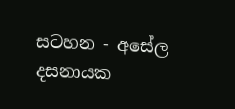සටහන - අසේල දසනායක